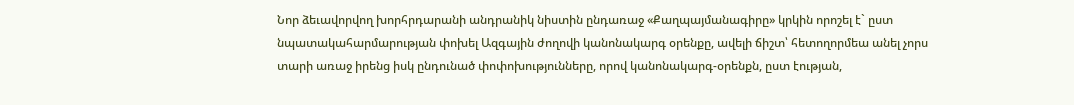Նոր ձեւավորվող խորհրդարանի անդրանիկ նիստին ընդառաջ «Քաղպայմանագիրը» կրկին որոշել է` ըստ նպատակահարմարության փոխել Ազգային ժողովի կանոնակարգ օրենքը, ավելի ճիշտ՝ հետողորմեա անել չորս տարի առաջ իրենց իսկ ընդունած փոփոխությունները, որով կանոնակարգ-օրենքն, ըստ էության,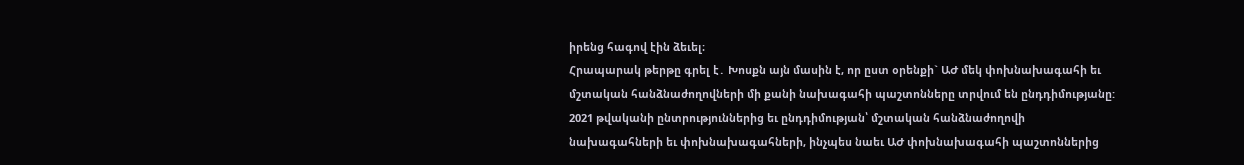իրենց հագով էին ձեւել։
Հրապարակ թերթը գրել է․ Խոսքն այն մասին է, որ ըստ օրենքի` ԱԺ մեկ փոխնախագահի եւ մշտական հանձնաժողովների մի քանի նախագահի պաշտոնները տրվում են ընդդիմությանը: 2021 թվականի ընտրություններից եւ ընդդիմության՝ մշտական հանձնաժողովի նախագահների եւ փոխնախագահների, ինչպես նաեւ ԱԺ փոխնախագահի պաշտոններից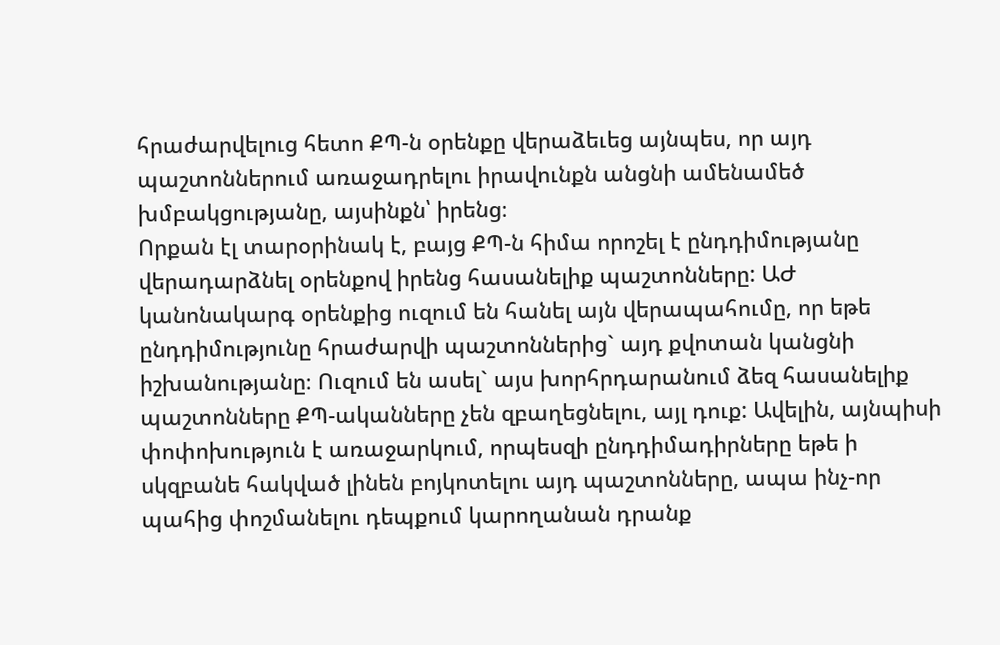հրաժարվելուց հետո ՔՊ-ն օրենքը վերաձեւեց այնպես, որ այդ պաշտոններում առաջադրելու իրավունքն անցնի ամենամեծ խմբակցությանը, այսինքն՝ իրենց։
Որքան էլ տարօրինակ է, բայց ՔՊ-ն հիմա որոշել է ընդդիմությանը վերադարձնել օրենքով իրենց հասանելիք պաշտոնները: ԱԺ կանոնակարգ օրենքից ուզում են հանել այն վերապահումը, որ եթե ընդդիմությունը հրաժարվի պաշտոններից` այդ քվոտան կանցնի իշխանությանը։ Ուզում են ասել` այս խորհրդարանում ձեզ հասանելիք պաշտոնները ՔՊ-ականները չեն զբաղեցնելու, այլ դուք: Ավելին, այնպիսի փոփոխություն է առաջարկում, որպեսզի ընդդիմադիրները եթե ի սկզբանե հակված լինեն բոյկոտելու այդ պաշտոնները, ապա ինչ-որ պահից փոշմանելու դեպքում կարողանան դրանք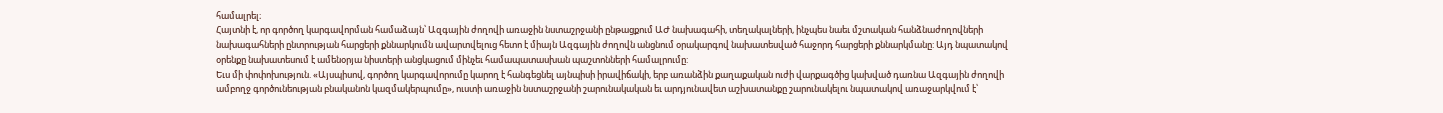համալրել։
Հայտնի է, որ գործող կարգավորման համաձայն՝ Ազգային ժողովի առաջին նստաշրջանի ընթացքում ԱԺ նախագահի, տեղակալների, ինչպես նաեւ մշտական հանձնաժողովների նախագահների ընտրության հարցերի քննարկումն ավարտվելուց հետո է միայն Ազգային ժողովն անցնում օրակարգով նախատեսված հաջորդ հարցերի քննարկմանը: Այդ նպատակով օրենքը նախատեսում է ամենօրյա նիստերի անցկացում մինչեւ համապատասխան պաշտոնների համալրումը:
Եւս մի փոփոխություն. «Այսպիսով, գործող կարգավորումը կարող է հանգեցնել այնպիսի իրավիճակի, երբ առանձին քաղաքական ուժի վարքագծից կախված դառնա Ազգային ժողովի ամբողջ գործունեության բնականոն կազմակերպումը», ուստի առաջին նստաշրջանի շարունակական եւ արդյունավետ աշխատանքը շարունակելու նպատակով առաջարկվում է՝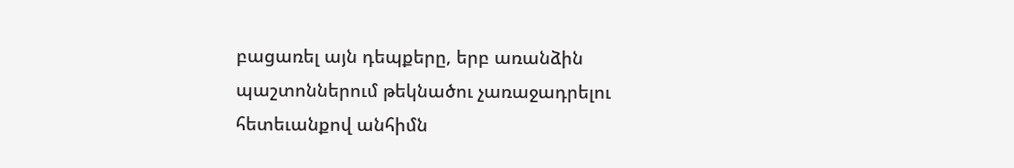բացառել այն դեպքերը, երբ առանձին պաշտոններում թեկնածու չառաջադրելու հետեւանքով անհիմն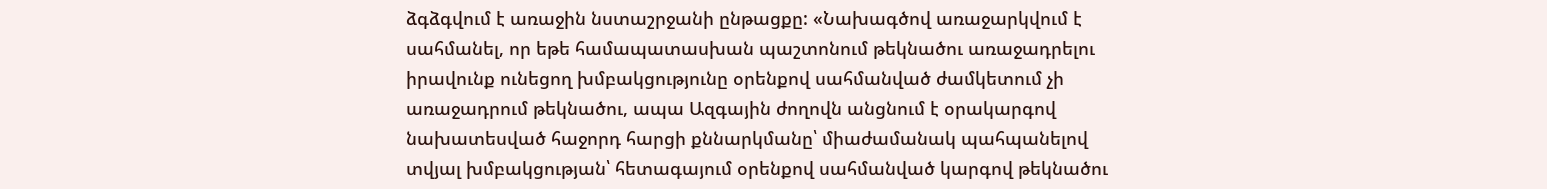ձգձգվում է առաջին նստաշրջանի ընթացքը: «Նախագծով առաջարկվում է սահմանել, որ եթե համապատասխան պաշտոնում թեկնածու առաջադրելու իրավունք ունեցող խմբակցությունը օրենքով սահմանված ժամկետում չի առաջադրում թեկնածու, ապա Ազգային ժողովն անցնում է օրակարգով նախատեսված հաջորդ հարցի քննարկմանը՝ միաժամանակ պահպանելով տվյալ խմբակցության՝ հետագայում օրենքով սահմանված կարգով թեկնածու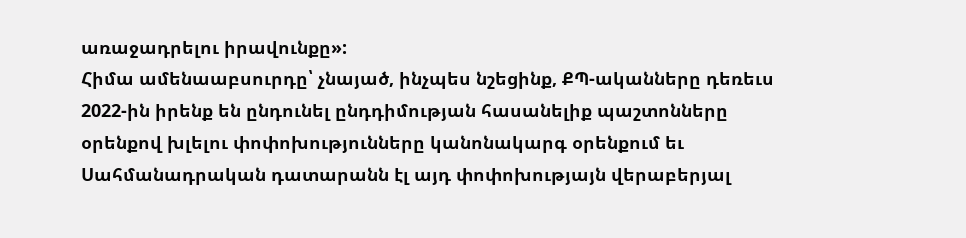առաջադրելու իրավունքը»:
Հիմա ամենաաբսուրդը՝ չնայած, ինչպես նշեցինք, ՔՊ-ականները դեռեւս 2022-ին իրենք են ընդունել ընդդիմության հասանելիք պաշտոնները օրենքով խլելու փոփոխությունները կանոնակարգ օրենքում եւ Սահմանադրական դատարանն էլ այդ փոփոխությայն վերաբերյալ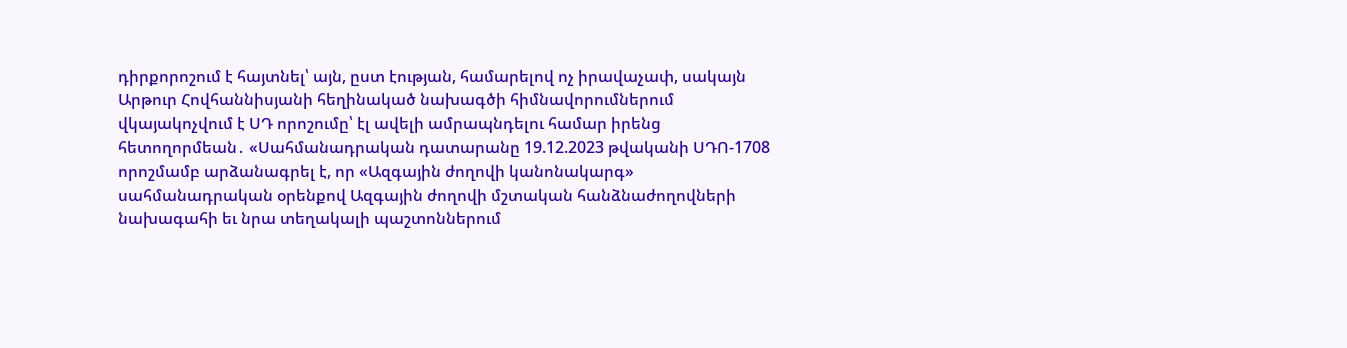դիրքորոշում է հայտնել՝ այն, ըստ էության, համարելով ոչ իրավաչափ, սակայն Արթուր Հովհաննիսյանի հեղինակած նախագծի հիմնավորումներում վկայակոչվում է ՍԴ որոշումը՝ էլ ավելի ամրապնդելու համար իրենց հետողորմեան․ «Սահմանադրական դատարանը 19.12.2023 թվականի ՍԴՈ-1708 որոշմամբ արձանագրել է, որ «Ազգային ժողովի կանոնակարգ» սահմանադրական օրենքով Ազգային ժողովի մշտական հանձնաժողովների նախագահի եւ նրա տեղակալի պաշտոններում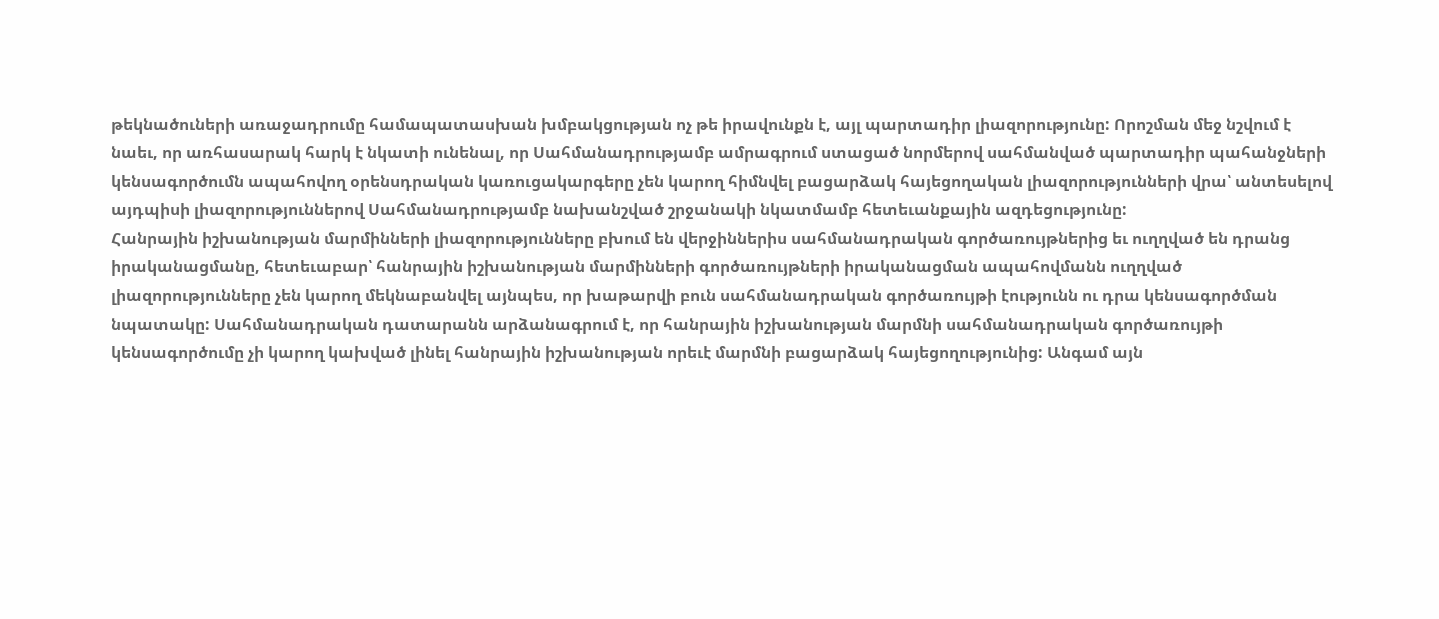թեկնածուների առաջադրումը համապատասխան խմբակցության ոչ թե իրավունքն է, այլ պարտադիր լիազորությունը: Որոշման մեջ նշվում է նաեւ, որ առհասարակ հարկ է նկատի ունենալ, որ Սահմանադրությամբ ամրագրում ստացած նորմերով սահմանված պարտադիր պահանջների կենսագործումն ապահովող օրենսդրական կառուցակարգերը չեն կարող հիմնվել բացարձակ հայեցողական լիազորությունների վրա՝ անտեսելով այդպիսի լիազորություններով Սահմանադրությամբ նախանշված շրջանակի նկատմամբ հետեւանքային ազդեցությունը:
Հանրային իշխանության մարմինների լիազորությունները բխում են վերջիններիս սահմանադրական գործառույթներից եւ ուղղված են դրանց իրականացմանը, հետեւաբար՝ հանրային իշխանության մարմինների գործառույթների իրականացման ապահովմանն ուղղված լիազորությունները չեն կարող մեկնաբանվել այնպես, որ խաթարվի բուն սահմանադրական գործառույթի էությունն ու դրա կենսագործման նպատակը: Սահմանադրական դատարանն արձանագրում է, որ հանրային իշխանության մարմնի սահմանադրական գործառույթի կենսագործումը չի կարող կախված լինել հանրային իշխանության որեւէ մարմնի բացարձակ հայեցողությունից: Անգամ այն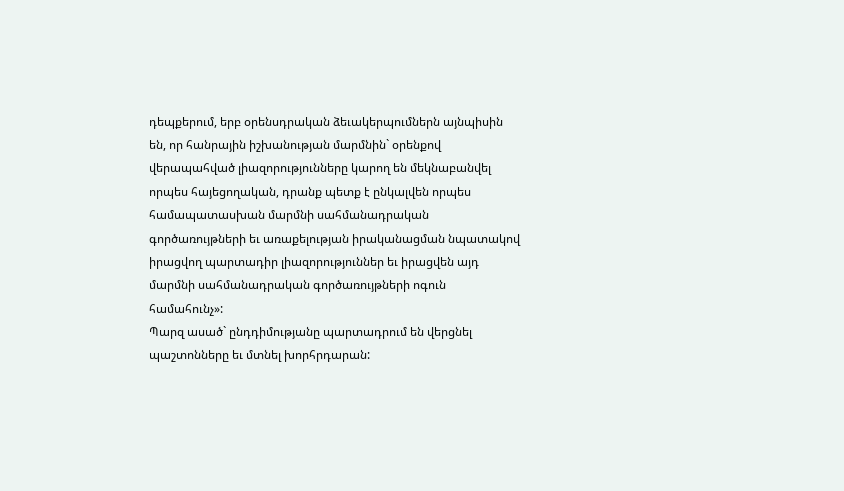դեպքերում, երբ օրենսդրական ձեւակերպումներն այնպիսին են, որ հանրային իշխանության մարմնին` օրենքով վերապահված լիազորությունները կարող են մեկնաբանվել որպես հայեցողական, դրանք պետք է ընկալվեն որպես համապատասխան մարմնի սահմանադրական գործառույթների եւ առաքելության իրականացման նպատակով իրացվող պարտադիր լիազորություններ եւ իրացվեն այդ մարմնի սահմանադրական գործառույթների ոգուն համահունչ»:
Պարզ ասած` ընդդիմությանը պարտադրում են վերցնել պաշտոնները եւ մտնել խորհրդարան: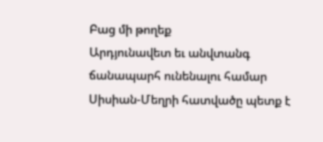Բաց մի թողեք
Արդյունավետ եւ անվտանգ ճանապարհ ունենալու համար Սիսիան-Մեղրի հատվածը պետք է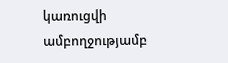կառուցվի ամբողջությամբ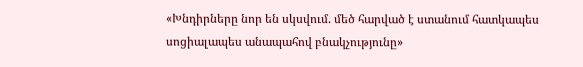«Խնդիրները նոր են սկսվում. մեծ հարված է ստանում հատկապես սոցիալապես անապահով բնակչությունը»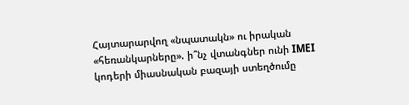Հայտարարվող «նպատակն» ու իրական «հեռանկարները». ի՞նչ վտանգներ ունի IMEI կոդերի միասնական բազայի ստեղծումը